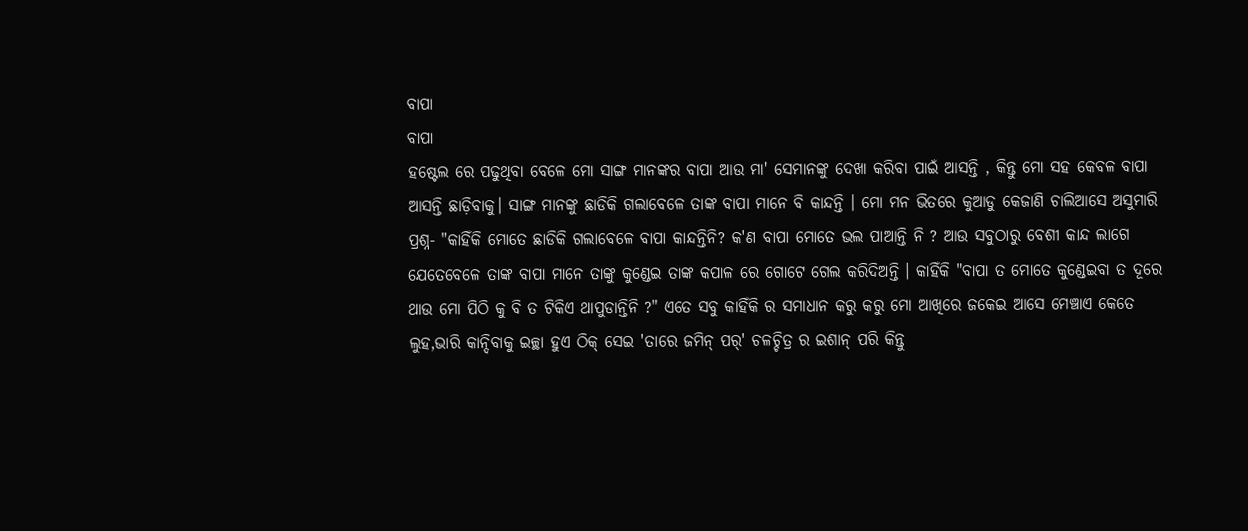ବାପା
ବାପା
ହଷ୍ଟେଲ ରେ ପଢୁଥିବା ବେଳେ ମୋ ସାଙ୍ଗ ମାନଙ୍କର ବାପା ଆଉ ମା' ସେମାନଙ୍କୁ ଦେଖା କରିବା ପାଇଁ ଆସନ୍ତି , କିନ୍ତୁ ମୋ ସହ କେବଳ ବାପା ଆସନ୍ତି ଛାଡ଼ିବାକୁ। ସାଙ୍ଗ ମାନଙ୍କୁ ଛାଡିକି ଗଲାବେଳେ ତାଙ୍କ ବାପା ମାନେ ବି କାନ୍ଦନ୍ତି । ମୋ ମନ ଭିତରେ କୁଆଡୁ କେଜାଣି ଚାଲିଆସେ ଅସୁମାରି ପ୍ରଶ୍ନ- "କାହିଁକି ମୋତେ ଛାଡିକି ଗଲାବେଳେ ବାପା କାନ୍ଦନ୍ତିନି? କ'ଣ ବାପା ମୋତେ ଭଲ ପାଆନ୍ତି ନି ? ଆଉ ସବୁଠାରୁ ବେଶୀ କାନ୍ଦ ଲାଗେ ଯେତେବେଳେ ତାଙ୍କ ବାପା ମାନେ ତାଙ୍କୁ କୁଣ୍ଡେଇ ତାଙ୍କ କପାଳ ରେ ଗୋଟେ ଗେଲ କରିଦିଅନ୍ତି । କାହିଁକି "ବାପା ତ ମୋତେ କୁଣ୍ଡେଇବା ତ ଦୂରେ ଥାଉ ମୋ ପିଠି କୁ ବି ତ ଟିକିଏ ଥାପୁଡାନ୍ତିନି ?" ଏତେ ସବୁ କାହିଁକି ର ସମାଧାନ କରୁ କରୁ ମୋ ଆଖିରେ ଜକେଇ ଆସେ ମେଞ୍ଚାଏ କେତେ ଲୁହ,ଭାରି କାନ୍ଦିବାକୁ ଇଚ୍ଛା ହୁଏ ଠିକ୍ ସେଇ 'ତାରେ ଜମିନ୍ ପର୍' ଚଳଚ୍ଚିତ୍ର ର ଇଶାନ୍ ପରି କିନ୍ତୁ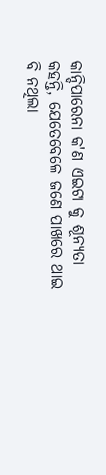କାନ୍ଦିପାରେନା କ'ଣ ଏଇଟା କୁ ଶୂନ୍ୟତା କହନ୍ତି, ଯେତେବେଳେ ଜଣେ ପାଖରେ ଥାଇ ବି ନଥିଲା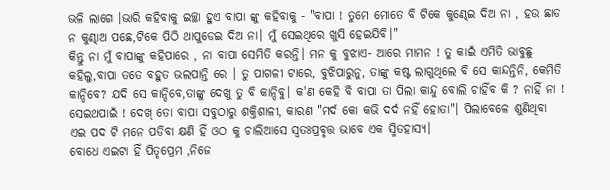ଭଳି ଲାଗେ ।ଭାରି କହିବାକୁ ଇଚ୍ଛା ହୁଏ ବାପା ଙ୍କୁ କହିବାକୁ - "ବାପା ! ତୁମେ ମୋତେ ବି ଟିକେ କୁଣ୍ଢେଇ ଦିଅ ନା , ହଉ ଛାଡ ନ କୁଣ୍ଢାଅ ପଛେ,ଟିକେ ପିଠି ଥାପୁଡେଇ ଦିଅ ନା। ମୁଁ ସେଇଥିରେ ଖୁସି ହେଇଯିବି।"
କିନ୍ତୁ ନା ମୁଁ ବାପାଙ୍କୁ କହିପାରେ , ନା ବାପା ସେମିତି କରନ୍ତି। ମନ କୁ ବୁଝାଏ- ଆରେ ମାମନ ! ତୁ କାଇଁ ଏମିତି ଭାବୁଛୁ କହିଲୁ,ବାପା ତତେ ବହୁତ ଭଲପାନ୍ତି ରେ । ତୁ ପାଗଳୀ ଟାରେ, ବୁଝିପାରୁନୁ, ତାଙ୍କୁ କଷ୍ଟ ଲାଗୁଥିଲେ ବି ସେ କାନ୍ଦନ୍ତିନି, କେମିତି କାନ୍ଦିବେ? ଯଦି ସେ କାନ୍ଦିବେ,ତାଙ୍କୁ ଦେଖୁ ତୁ ବି କାନ୍ଦିବୁ। କ'ଣ କେହି ବି ବାପା ତା ପିଲା କାନ୍ଦୁ ବୋଲି ଚାହିଁବ କି ? ନାହିଁ ନା ! ସେଇଥପାଇଁ ! ଦେଖ୍ ତୋ ବାପା ସବୁଠାରୁ ଶକ୍ତିଶାଳୀ, କାରଣ "ମର୍ଦ କୋ କଭି ଦର୍ଦ ନହିଁ ହୋତା"। ପିଲାବେଳେ ଶୁଣିଥିବା ଏଇ ପଦ ଟି ମନେ ପଡିବା କ୍ଷଣି ହିଁ ଓଠ କୁ ଚାଲିଆସେ ସ୍ବତଃପ୍ରବୃତ୍ତ ଭାବେ ଏକ ସ୍ମିତହାସ୍ୟ।
ବୋଧେ ଏଇଟା ହିଁ ପିତୃପ୍ରେମ ,ନିଜେ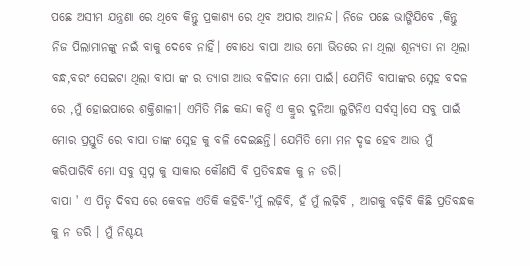ପଛେ ଅସୀମ ଯନ୍ତ୍ରଣା ରେ ଥିବେ କିନ୍ତୁ ପ୍ରକାଶ୍ୟ ରେ ଥିବ ଅପାର ଆନନ୍ଦ। ନିଜେ ପଛେ ଭାଙ୍ଗିଯିବେ ,କିନ୍ତୁ ନିଜ ପିଲାମାନଙ୍କୁ ନଇଁ ବାକୁ ଦେବେ ନାହିଁ। ବୋଧେ ବାପା ଆଉ ମୋ ଭିତରେ ନା ଥିଲା ଶୂନ୍ୟତା ନା ଥିଲା ବନ୍ଧ,ବରଂ ସେଇଟା ଥିଲା ବାପା ଙ୍କ ର ତ୍ୟାଗ ଆଉ ବଳିଦାନ ମୋ ପାଇଁ। ଯେମିତି ବାପାଙ୍କର ସ୍ନେହ ବଦଳ ରେ ,ମୁଁ ହୋଇପାରେ ଶକ୍ତିଶାଳୀ। ଏମିତି ମିଛ କନ୍ଦା କନ୍ଦି ଏ କ୍ରୁର ଦୁନିଆ ଲୁଟିନିଏ ସର୍ବସ୍ବ।ସେ ସବୁ ପାଇଁ ମୋର ପ୍ରସ୍ତୁତି ରେ ବାପା ତାଙ୍କ ସ୍ନେହ କୁ ବଳି ଦେଇଛନ୍ତି। ଯେମିତି ମୋ ମନ ଦୃଢ ହେବ ଆଉ ମୁଁ କରିପାରିବି ମୋ ସବୁ ସ୍ଵପ୍ନ କୁ ସାକାର କୌଣସି ବି ପ୍ରତିବନ୍ଧକ କୁ ନ ଡରି।
ବାପା ' ଏ ପିତୃ ଦିବସ ରେ କେବଳ ଏତିକି କହିବି-"ମୁଁ ଲଢ଼ିବି, ହଁ ମୁଁ ଲଢ଼ିବି , ଆଗକୁ ବଢ଼ିବି କିଛି ପ୍ରତିବନ୍ଧକ କୁ ନ ଡରି । ମୁଁ ନିଶ୍ଚୟ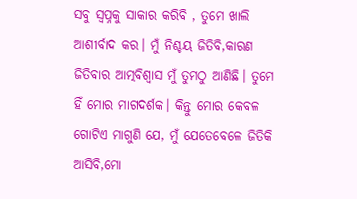ସବୁ ସ୍ବପ୍ନକୁ ସାକାର କରିବି , ତୁମେ ଖାଲି ଆଶୀର୍ବାଦ କର। ମୁଁ ନିଶ୍ଚୟ ଜିତିବି,କାରଣ ଜିତିବାର ଆତ୍ମବିଶ୍ବାସ ମୁଁ ତୁମଠୁ ଆଣିଛି। ତୁମେ ହିଁ ମୋର ମାଗଦର୍ଶକ। କିନ୍ତୁ ମୋର କେବଳ ଗୋଟିଏ ମାଗୁଣି ଯେ, ମୁଁ ଯେତେବେଳେ ଜିତିକି ଆସିବି,ମୋ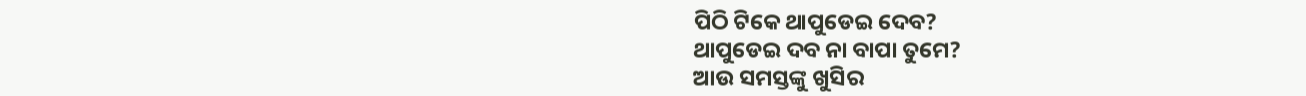ପିଠି ଟିକେ ଥାପୁଡେଇ ଦେବ?
ଥାପୁଡେଇ ଦବ ନା ବାପା ତୁମେ?
ଆଉ ସମସ୍ତଙ୍କୁ ଖୁସିର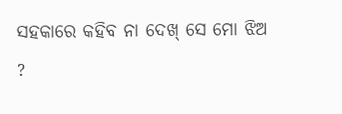ସହକାରେ କହିବ ନା ଦେଖ୍ ସେ ମୋ ଝିଅ ?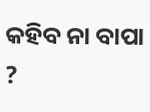କହିବ ନା ବାପା ?